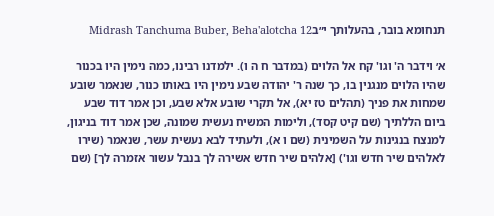תנחומא בובר, בהעלותך י״בMidrash Tanchuma Buber, Beha'alotcha 12

א׳ וידבר ה' וגו' קח אל הלוים (במדבר ח ה ו). ילמדנו רבינו, כמה נימין היו בכנור שהיו הלוים מנגנין בו, כך שנה ר' יהודה שבע נימין היו באותו כנור, שנאמר שובע שמחות את פניך (תהלים טז יא), אל תקרי שובע אלא שבע, וכן אמר דוד שבע ביום הללתיך (שם קיט קסד), ולימות המשיח נעשית שמונה, שכן אמר דוד בניגון, למנצח בנגינות על השמינית (שם ו א), ולעתיד לבא נעשית עשר, שנאמר (שירו לאלהים שיר חדש וגו') [אלהים שיר חדש אשירה לך בנבל עשור אזמרה לך] (שם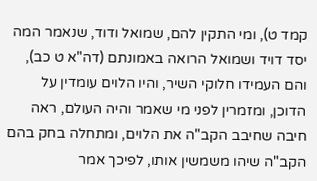קמד ט), ומי התקין להם, שמואל ודוד, שנאמר המה יסד דויד ושמואל הרואה באמונתם (דה"א ט כב), והם העמידו חלוקי השיר, והיו הלוים עומדין על הדוכן, ומזמרין לפני מי שאמר והיה העולם, ראה חיבה שחיבב הקב"ה את הלוים, ומתחלה בחק בהם הקב"ה שיהו משמשין אותו, לפיכך אמר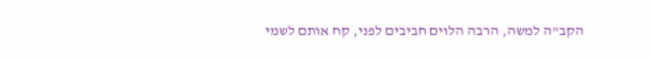הקב"ה למשה, הרבה הלוים חביבים לפני, קח אותם לשמי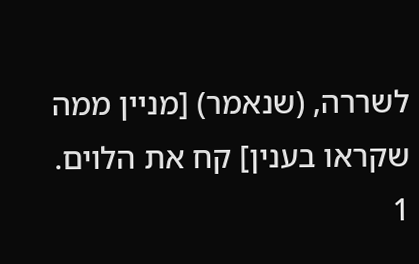לשררה, (שנאמר) [מניין ממה שקראו בענין] קח את הלוים.
1